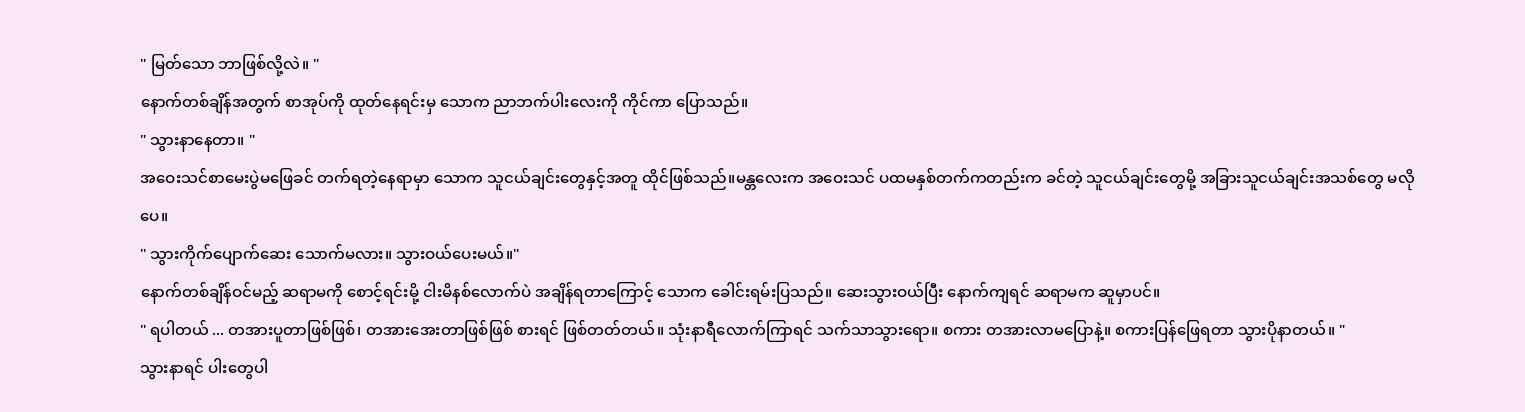" မြတ်သော ဘာဖြစ်လို့လဲ။ "
နောက်တစ်ချိန်အတွက် စာအုပ်ကို ထုတ်နေရင်းမှ သောက ညာဘက်ပါးလေးကို ကိုင်ကာ ပြောသည်။
" သွားနာနေတာ။ "
အဝေးသင်စာမေးပွဲမဖြေခင် တက်ရတဲ့နေရာမှာ သောက သူငယ်ချင်းတွေနှင့်အတူ ထိုင်ဖြစ်သည်။မန္တလေးက အဝေးသင် ပထမနှစ်တက်ကတည်းက ခင်တဲ့ သူငယ်ချင်းတွေမို့ အခြားသူငယ်ချင်းအသစ်တွေ မလိုပေ။
" သွားကိုက်ပျောက်ဆေး သောက်မလား။ သွားဝယ်ပေးမယ်။"
နောက်တစ်ချိန်ဝင်မည့် ဆရာမကို စောင့်ရင်းမို့ ငါးမိနစ်လောက်ပဲ အချိန်ရတာကြောင့် သောက ခေါင်းရမ်းပြသည်။ ဆေးသွားဝယ်ပြီး နောက်ကျရင် ဆရာမက ဆူမှာပင်။
" ရပါတယ် ... တအားပူတာဖြစ်ဖြစ်၊ တအားအေးတာဖြစ်ဖြစ် စားရင် ဖြစ်တတ်တယ်။ သုံးနာရီလောက်ကြာရင် သက်သာသွားရော။ စကား တအားလာမပြောနဲ့။ စကားပြန်ဖြေရတာ သွားပိုနာတယ်။ "
သွားနာရင် ပါးတွေပါ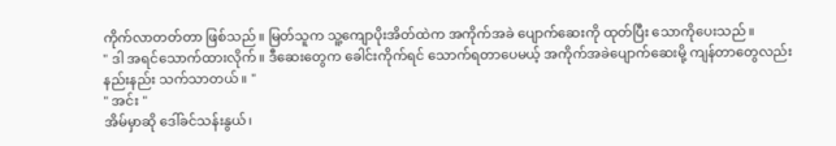ကိုက်လာတတ်တာ ဖြစ်သည်။ မြတ်သူက သူ့ကျောပိုးအိတ်ထဲက အကိုက်အခဲ ပျောက်ဆေးကို ထုတ်ပြီး သောကိုပေးသည်။
" ဒါ အရင်သောက်ထားလိုက်။ ဒီဆေးတွေက ခေါင်းကိုက်ရင် သောက်ရတာပေမယ့် အကိုက်အခဲပျောက်ဆေးမို့ ကျန်တာတွေလည်း နည်းနည်း သက်သာတယ်။ "
" အင်း "
အိမ်မှာဆို ဒေါ်ခင်သန်းနွယ်၊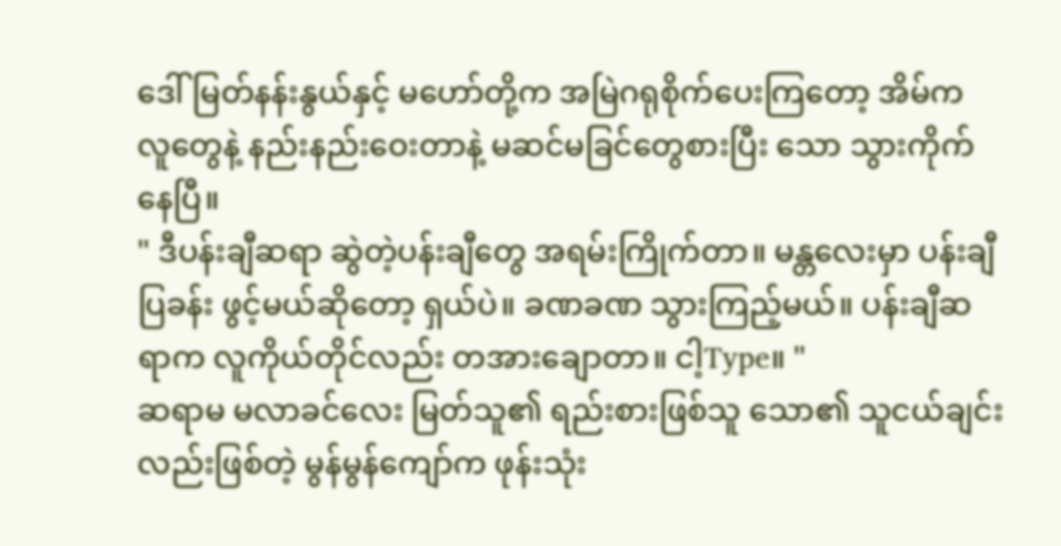ဒေါ်မြတ်နန်းနွယ်နှင့် မဟော်တို့က အမြဲဂရုစိုက်ပေးကြတော့ အိမ်က လူတွေနဲ့ နည်းနည်းဝေးတာနဲ့ မဆင်မခြင်တွေစားပြီး သော သွားကိုက်နေပြီ။
" ဒီပန်းချီဆရာ ဆွဲတဲ့ပန်းချီတွေ အရမ်းကြိုက်တာ။ မန္တလေးမှာ ပန်းချီပြခန်း ဖွင့်မယ်ဆိုတော့ ရှယ်ပဲ။ ခဏခဏ သွားကြည့်မယ်။ ပန်းချီဆရာက လူကိုယ်တိုင်လည်း တအားချောတာ။ ငါ့Type။ "
ဆရာမ မလာခင်လေး မြတ်သူ၏ ရည်းစားဖြစ်သူ သော၏ သူငယ်ချင်းလည်းဖြစ်တဲ့ မွန်မွန်ကျော်က ဖုန်းသုံး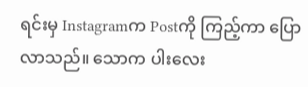ရင်းမှ Instagramက Postကို ကြည့်ကာ ပြောလာသည်။ သောက ပါးလေး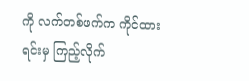ကို လက်တစ်ဖက်က ကိုင်ထားရင်းမှ ကြည့်လိုက်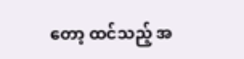တော့ ထင်သည့် အ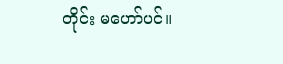တိုင်း မဟော်ပင်။